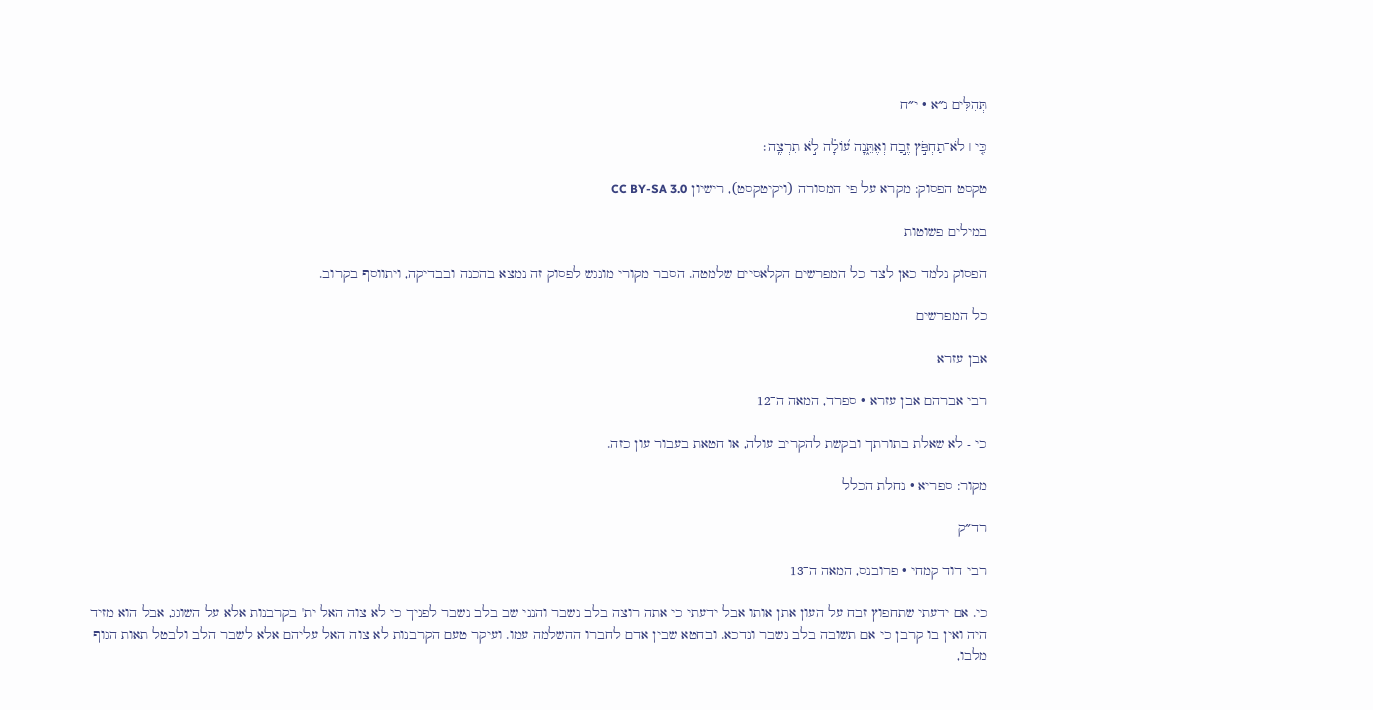תְּהִלִּים נ״א · י״ח

כִּ֤י ׀ לֹא־תַחְפֹּ֣ץ זֶ֣בַח וְאֶתֵּ֑נָה ע֝וֹלָ֗ה לֹ֣א תִרְצֶֽה׃

טקסט הפסוק: מקרא על פי המסורה (ויקיטקסט), רישיון CC BY-SA 3.0

במילים פשוטות

הפסוק נלמד כאן לצד כל המפרשים הקלאסיים שלמטה. הסבר מקורי מונגש לפסוק זה נמצא בהכנה ובבדיקה, ויתווסף בקרוב.

כל המפרשים

אבן עזרא

רבי אברהם אבן עזרא · ספרד, המאה ה־12

כי - לא שאלת בתורתך ובקשת להקריב עולה, או חטאת בעבור עון כזה.

מקור: ספריא · נחלת הכלל

רד״ק

רבי דוד קמחי · פרובנס, המאה ה־13

כי. אם ידעתי שתחפוץ זבח על העון אתן אותו אבל ידעתי כי אתה רוצה בלב נשבר והנני שב בלב נשבר לפניך כי לא צוה האל ית' בקרבנות אלא על השוגג, אבל הוא מזיד היה ואין בו קרבן כי אם תשובה בלב נשבר ונדכא. ובחטא שבין אדם לחברו ההשלמה עמו. ועיקר טעם הקרבנות לא צוה האל עליהם אלא לשבר הלב ולבטל תאות הגוף מלבו,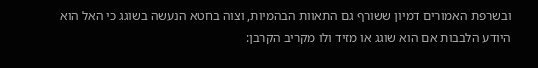ובשרפת האמורים דמיון ששורף גם התאוות הבהמיות, וצוה בחטא הנעשה בשוגג כי האל הוא היודע הלבבות אם הוא שוגג או מזיד ולו מקריב הקרבן: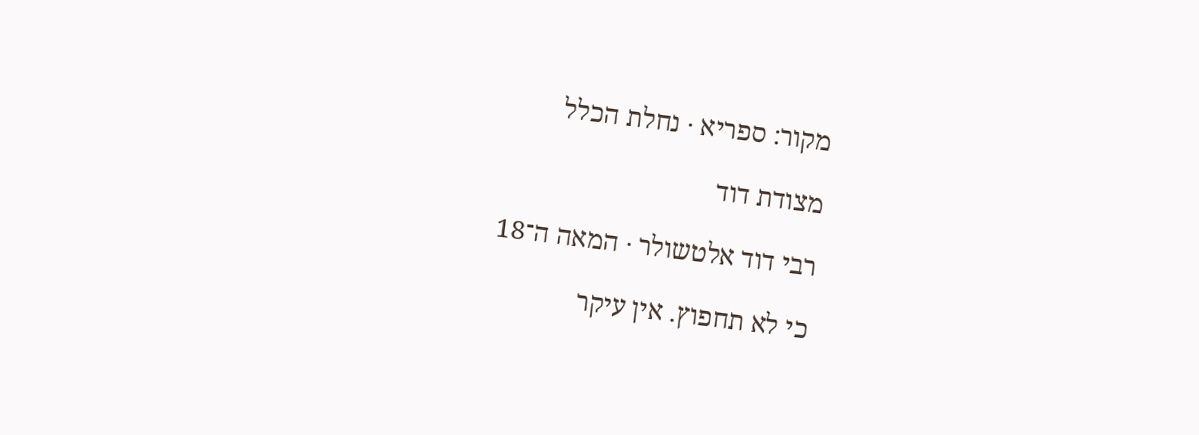מקור: ספריא · נחלת הכלל

מצודת דוד

רבי דוד אלטשולר · המאה ה־18

כי לא תחפוץ. אין עיקר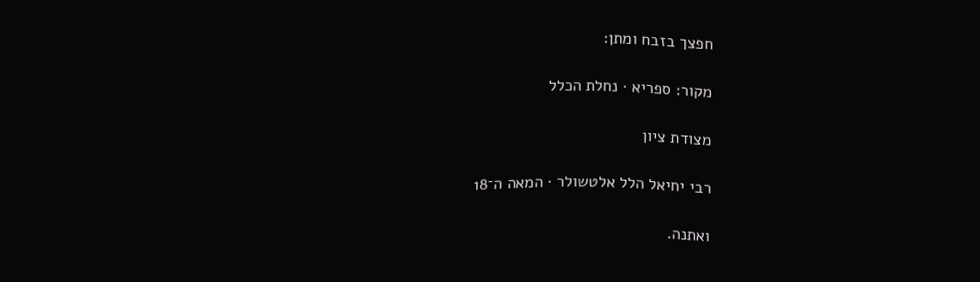חפצך בזבח ומתן:

מקור: ספריא · נחלת הכלל

מצודת ציון

רבי יחיאל הלל אלטשולר · המאה ה־18

ואתנה.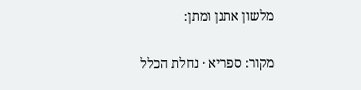מלשון אתנן ומתן:

מקור: ספריא · נחלת הכלל